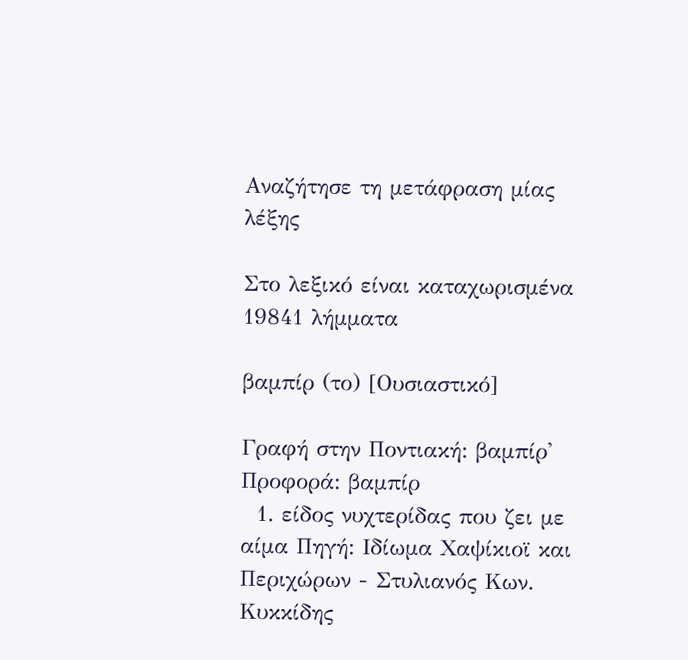Αναζήτησε τη μετάφραση μίας λέξης

Στο λεξικό είναι καταχωρισμένα 19841 λήμματα

βαμπίρ (το) [Ουσιαστικό]

Γραφή στην Ποντιακή: βαμπίρ' Προφορά: βαμπίρ
  1. είδος νυχτερίδας που ζει με αίμα Πηγή: Ιδίωμα Χαψίκιοϊ και Περιχώρων - Στυλιανός Κων. Κυκκίδης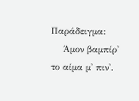Παράδειγμα:
    Άμον βαμπίρ' το αίμα μ' πιν'.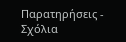Παρατηρήσεις - Σχόλια